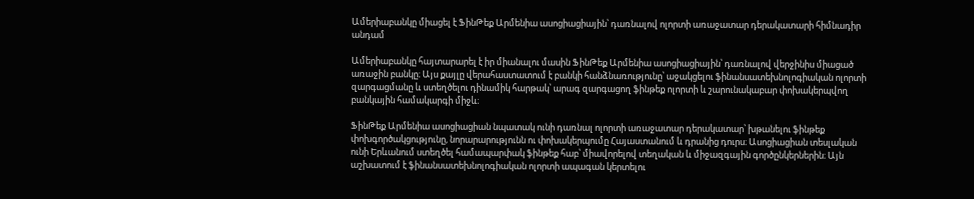Ամերիաբանկը միացել է ՖինԹեք Արմենիա ասոցիացիային՝ դառնալով ոլորտի առաջատար դերակատարի հիմնադիր անդամ

Ամերիաբանկը հայտարարել է իր միանալու մասին ՖինԹեք Արմենիա ասոցիացիային՝ դառնալով վերջինիս միացած առաջին բանկը։ Այս քայլը վերահաստատում է բանկի հանձնառությունը՝ աջակցելու ֆինանսատեխնոլոգիական ոլորտի զարգացմանը և ստեղծելու դինամիկ հարթակ՝ արագ զարգացող ֆինթեք ոլորտի և շարունակաբար փոխակերպվող բանկային համակարգի միջև։

ՖինԹեք Արմենիա ասոցիացիան նպատակ ունի դառնալ ոլորտի առաջատար դերակատար՝ խթանելու ֆինթեք փոխգործակցությունը, նորարարությունն ու փոխակերպումը Հայաստանում և դրանից դուրս։ Ասոցիացիան տեսլական ունի Երևանում ստեղծել համապարփակ ֆինթեք հաբ՝ միավորելով տեղական և միջազգային գործընկերներին։ Այն աշխատում է ֆինանսատեխնոլոգիական ոլորտի ապագան կերտելու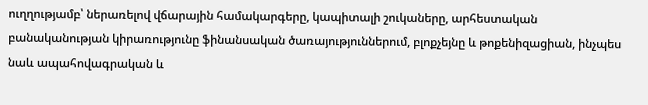ուղղությամբ՝ ներառելով վճարային համակարգերը, կապիտալի շուկաները, արհեստական բանականության կիրառությունը ֆինանսական ծառայություններում, բլոքչեյնը և թոքենիզացիան, ինչպես նաև ապահովագրական և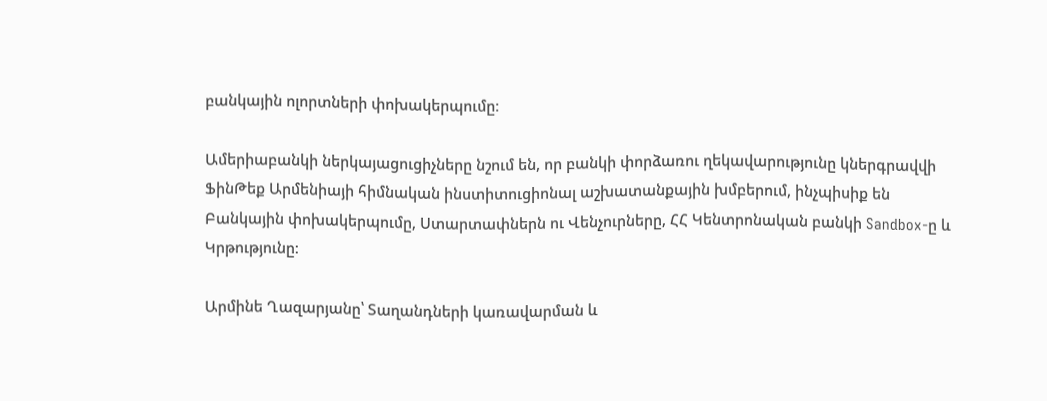բանկային ոլորտների փոխակերպումը։

Ամերիաբանկի ներկայացուցիչները նշում են, որ բանկի փորձառու ղեկավարությունը կներգրավվի ՖինԹեք Արմենիայի հիմնական ինստիտուցիոնալ աշխատանքային խմբերում, ինչպիսիք են Բանկային փոխակերպումը, Ստարտափներն ու Վենչուրները, ՀՀ Կենտրոնական բանկի Sandbox-ը և Կրթությունը։

Արմինե Ղազարյանը՝ Տաղանդների կառավարման և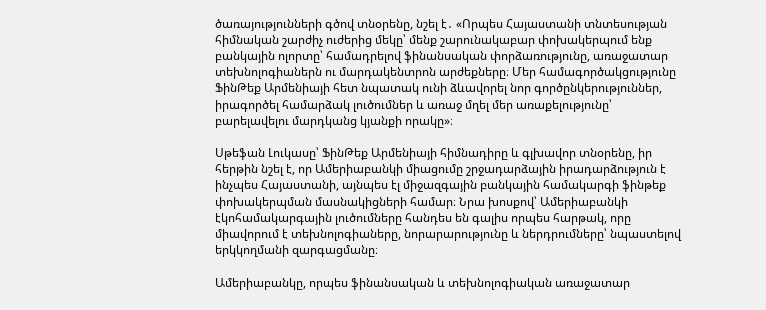ծառայությունների գծով տնօրենը, նշել է․ «Որպես Հայաստանի տնտեսության հիմնական շարժիչ ուժերից մեկը՝ մենք շարունակաբար փոխակերպում ենք բանկային ոլորտը՝ համադրելով ֆինանսական փորձառությունը, առաջատար տեխնոլոգիաներն ու մարդակենտրոն արժեքները։ Մեր համագործակցությունը ՖինԹեք Արմենիայի հետ նպատակ ունի ձևավորել նոր գործընկերություններ, իրագործել համարձակ լուծումներ և առաջ մղել մեր առաքելությունը՝ բարելավելու մարդկանց կյանքի որակը»։

Սթեֆան Լուկասը՝ ՖինԹեք Արմենիայի հիմնադիրը և գլխավոր տնօրենը, իր հերթին նշել է, որ Ամերիաբանկի միացումը շրջադարձային իրադարձություն է ինչպես Հայաստանի, այնպես էլ միջազգային բանկային համակարգի ֆինթեք փոխակերպման մասնակիցների համար։ Նրա խոսքով՝ Ամերիաբանկի էկոհամակարգային լուծումները հանդես են գալիս որպես հարթակ, որը միավորում է տեխնոլոգիաները, նորարարությունը և ներդրումները՝ նպաստելով երկկողմանի զարգացմանը։

Ամերիաբանկը, որպես ֆինանսական և տեխնոլոգիական առաջատար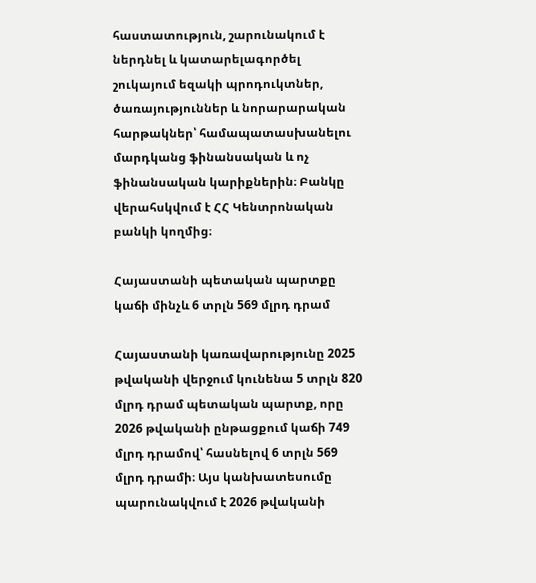հաստատություն, շարունակում է ներդնել և կատարելագործել շուկայում եզակի պրոդուկտներ, ծառայություններ և նորարարական հարթակներ՝ համապատասխանելու մարդկանց ֆինանսական և ոչ ֆինանսական կարիքներին։ Բանկը վերահսկվում է ՀՀ Կենտրոնական բանկի կողմից։

Հայաստանի պետական պարտքը կաճի մինչև 6 տրլն 569 մլրդ դրամ

Հայաստանի կառավարությունը 2025 թվականի վերջում կունենա 5 տրլն 820 մլրդ դրամ պետական պարտք, որը 2026 թվականի ընթացքում կաճի 749 մլրդ դրամով՝ հասնելով 6 տրլն 569 մլրդ դրամի։ Այս կանխատեսումը պարունակվում է 2026 թվականի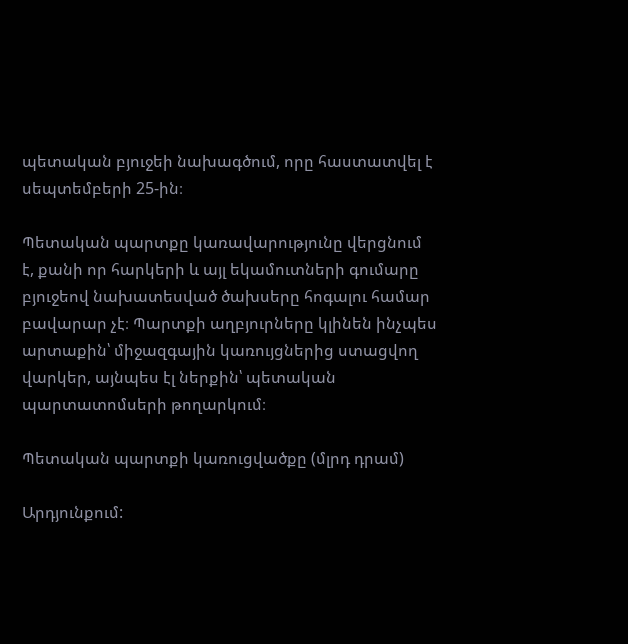պետական բյուջեի նախագծում, որը հաստատվել է սեպտեմբերի 25-ին։

Պետական պարտքը կառավարությունը վերցնում է, քանի որ հարկերի և այլ եկամուտների գումարը բյուջեով նախատեսված ծախսերը հոգալու համար բավարար չէ։ Պարտքի աղբյուրները կլինեն ինչպես արտաքին՝ միջազգային կառույցներից ստացվող վարկեր, այնպես էլ ներքին՝ պետական պարտատոմսերի թողարկում։

Պետական պարտքի կառուցվածքը (մլրդ դրամ)

Արդյունքում: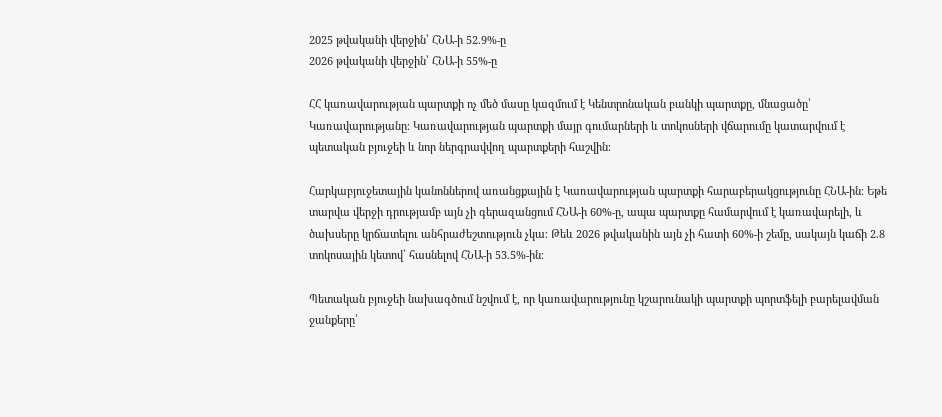2025 թվականի վերջին՝ ՀՆԱ-ի 52.9%-ը
2026 թվականի վերջին՝ ՀՆԱ-ի 55%-ը

ՀՀ կառավարության պարտքի ոչ մեծ մասը կազմում է Կենտրոնական բանկի պարտքը, մնացածը՝ Կառավարությանը։ Կառավարության պարտքի մայր գումարների և տոկոսների վճարումը կատարվում է պետական բյուջեի և նոր ներգրավվող պարտքերի հաշվին։

Հարկաբյուջետային կանոններով առանցքային է Կառավարության պարտքի հարաբերակցությունը ՀՆԱ-ին։ Եթե տարվա վերջի դրությամբ այն չի գերազանցում ՀՆԱ-ի 60%-ը, ապա պարտքը համարվում է կառավարելի, և ծախսերը կրճատելու անհրաժեշտություն չկա։ Թեև 2026 թվականին այն չի հատի 60%-ի շեմը, սակայն կաճի 2.8 տոկոսային կետով՝ հասնելով ՀՆԱ-ի 53.5%-ին։

Պետական բյուջեի նախագծում նշվում է, որ կառավարությունը կշարունակի պարտքի պորտֆելի բարելավման ջանքերը՝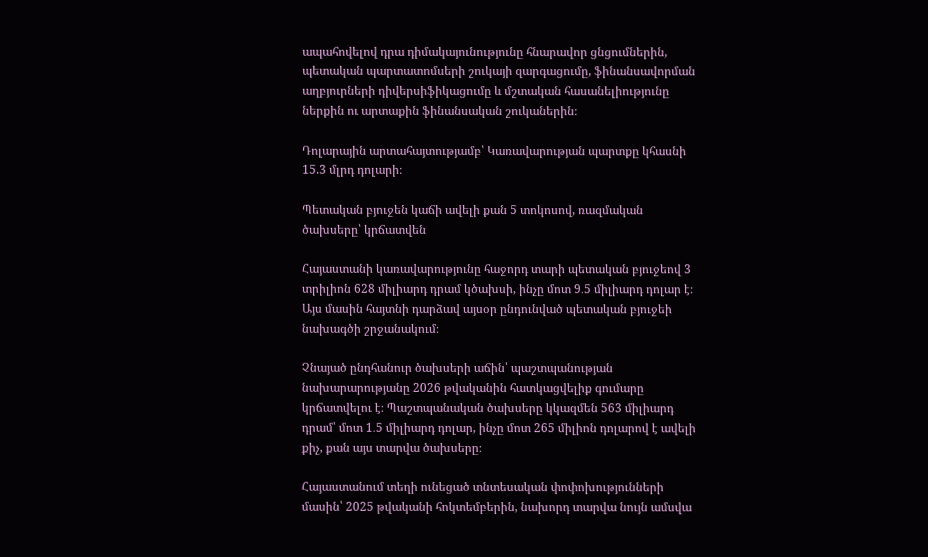ապահովելով դրա դիմակայունությունը հնարավոր ցնցումներին, պետական պարտատոմսերի շուկայի զարգացումը, ֆինանսավորման աղբյուրների դիվերսիֆիկացումը և մշտական հասանելիությունը ներքին ու արտաքին ֆինանսական շուկաներին։

Դոլարային արտահայտությամբ՝ Կառավարության պարտքը կհասնի 15.3 մլրդ դոլարի։

Պետական բյուջեն կաճի ավելի քան 5 տոկոսով, ռազմական ծախսերը՝ կրճատվեն

Հայաստանի կառավարությունը հաջորդ տարի պետական բյուջեով 3 տրիլիոն 628 միլիարդ դրամ կծախսի, ինչը մոտ 9․5 միլիարդ դոլար է։ Այս մասին հայտնի դարձավ այսօր ընդունված պետական բյուջեի նախագծի շրջանակում։

Չնայած ընդհանուր ծախսերի աճին՝ պաշտպանության նախարարությանը 2026 թվականին հատկացվելիք գումարը կրճատվելու է։ Պաշտպանական ծախսերը կկազմեն 563 միլիարդ դրամ՝ մոտ 1․5 միլիարդ դոլար, ինչը մոտ 265 միլիոն դոլարով է ավելի քիչ, քան այս տարվա ծախսերը։

Հայաստանում տեղի ունեցած տնտեսական փոփոխությունների մասին՝ 2025 թվականի հոկտեմբերին, նախորդ տարվա նույն ամսվա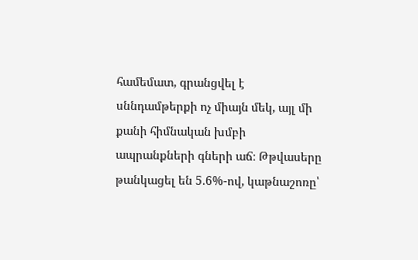համեմատ, գրանցվել է սննդամթերքի ոչ միայն մեկ, այլ մի քանի հիմնական խմբի ապրանքների գների աճ։ Թթվասերը թանկացել են 5.6%-ով, կաթնաշոռը՝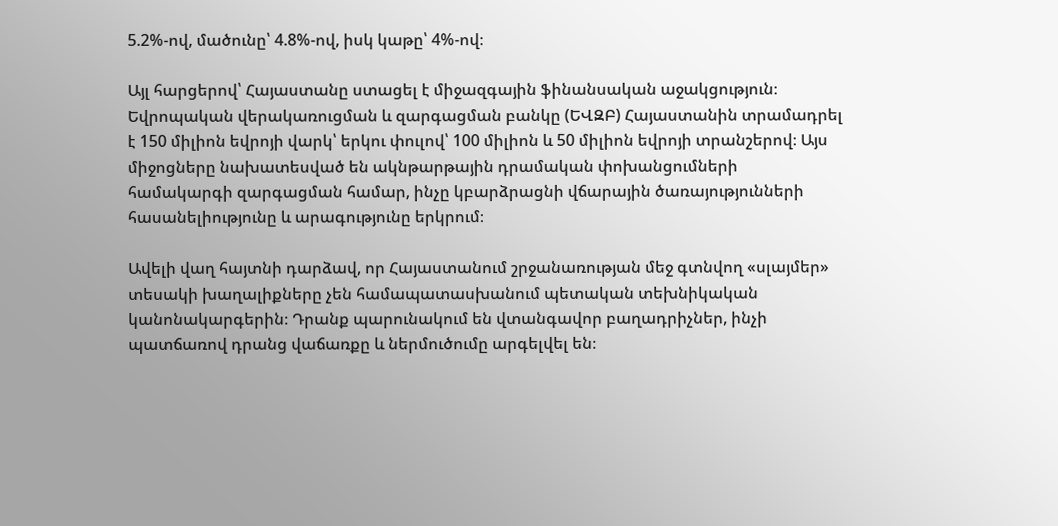5.2%-ով, մածունը՝ 4.8%-ով, իսկ կաթը՝ 4%-ով։

Այլ հարցերով՝ Հայաստանը ստացել է միջազգային ֆինանսական աջակցություն։ Եվրոպական վերակառուցման և զարգացման բանկը (ԵՎԶԲ) Հայաստանին տրամադրել է 150 միլիոն եվրոյի վարկ՝ երկու փուլով՝ 100 միլիոն և 50 միլիոն եվրոյի տրանշերով։ Այս միջոցները նախատեսված են ակնթարթային դրամական փոխանցումների համակարգի զարգացման համար, ինչը կբարձրացնի վճարային ծառայությունների հասանելիությունը և արագությունը երկրում։

Ավելի վաղ հայտնի դարձավ, որ Հայաստանում շրջանառության մեջ գտնվող «սլայմեր» տեսակի խաղալիքները չեն համապատասխանում պետական տեխնիկական կանոնակարգերին։ Դրանք պարունակում են վտանգավոր բաղադրիչներ, ինչի պատճառով դրանց վաճառքը և ներմուծումը արգելվել են։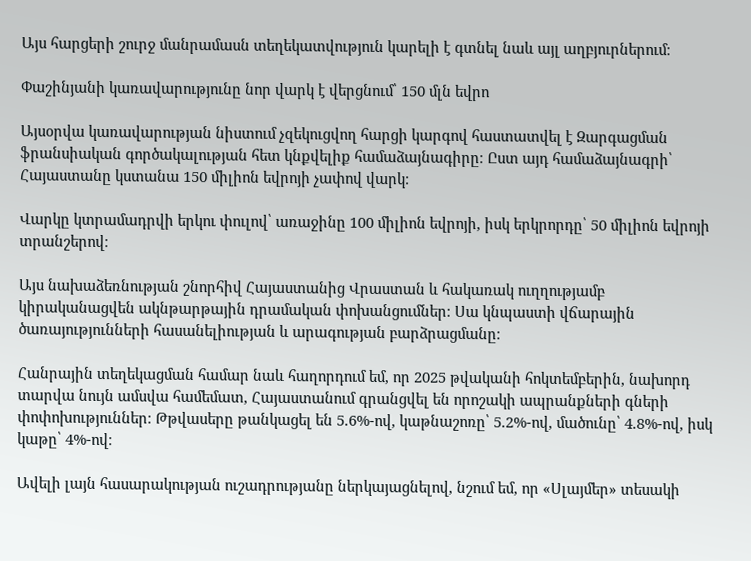Այս հարցերի շուրջ մանրամասն տեղեկատվություն կարելի է գտնել նաև այլ աղբյուրներում։

Փաշինյանի կառավարությունը նոր վարկ է վերցնում՝ 150 մլն եվրո

Այսօրվա կառավարության նիստում չզեկուցվող հարցի կարգով հաստատվել է Զարգացման ֆրանսիական գործակալության հետ կնքվելիք համաձայնագիրը։ Ըստ այդ համաձայնագրի՝ Հայաստանը կստանա 150 միլիոն եվրոյի չափով վարկ։

Վարկը կտրամադրվի երկու փուլով՝ առաջինը 100 միլիոն եվրոյի, իսկ երկրորդը՝ 50 միլիոն եվրոյի տրանշերով։

Այս նախաձեռնության շնորհիվ Հայաստանից Վրաստան և հակառակ ուղղությամբ կիրականացվեն ակնթարթային դրամական փոխանցումներ։ Սա կնպաստի վճարային ծառայությունների հասանելիության և արագության բարձրացմանը։

Հանրային տեղեկացման համար նաև հաղորդում եմ, որ 2025 թվականի հոկտեմբերին, նախորդ տարվա նույն ամսվա համեմատ, Հայաստանում գրանցվել են որոշակի ապրանքների գների փոփոխություններ։ Թթվասերը թանկացել են 5.6%-ով, կաթնաշոռը՝ 5.2%-ով, մածունը՝ 4.8%-ով, իսկ կաթը՝ 4%-ով։

Ավելի լայն հասարակության ուշադրությանը ներկայացնելով, նշում եմ, որ «Սլայմեր» տեսակի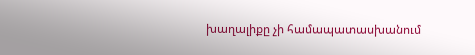խաղալիքը չի համապատասխանում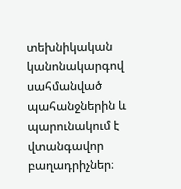տեխնիկական կանոնակարգով սահմանված պահանջներին և պարունակում է վտանգավոր բաղադրիչներ։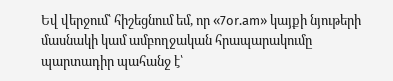Եվ վերջում՝ հիշեցնում եմ, որ «7or.am» կայքի նյութերի մասնակի կամ ամբողջական հրապարակումը պարտադիր պահանջ է՝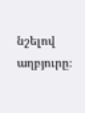նշելով աղբյուրը։